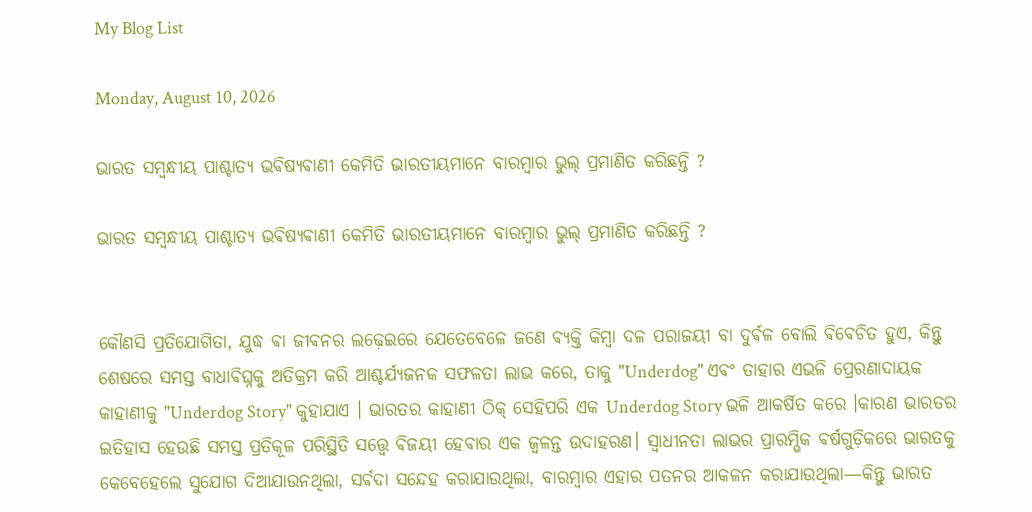My Blog List

Monday, August 10, 2026

ଭାରତ ସମ୍ବନ୍ଧୀୟ ପାଶ୍ଚାତ୍ୟ ଭଵିଷ୍ୟଵାଣୀ କେମିତି ଭାରତୀୟମାନେ ବାରମ୍ବାର ଭୁଲ୍ ପ୍ରମାଣିତ କରିଛନ୍ତି ?

ଭାରତ ସମ୍ବନ୍ଧୀୟ ପାଶ୍ଚାତ୍ୟ ଭଵିଷ୍ୟଵାଣୀ କେମିତି ଭାରତୀୟମାନେ ବାରମ୍ବାର ଭୁଲ୍ ପ୍ରମାଣିତ କରିଛନ୍ତି ?


କୌଣସି ପ୍ରତିଯୋଗିତା, ଯୁଦ୍ଧ ଵା ଜୀଵନର ଲଢ଼େଇରେ ଯେତେବେଳେ ଜଣେ ଵ୍ୟକ୍ତି କିମ୍ବା ଦଳ ପରାଜୟୀ ବା ଦୁର୍ଵଳ ବୋଲି ଵିଵେଚିତ ହୁଏ, କିନ୍ତୁ ଶେଷରେ ସମସ୍ତ ବାଧାଵିଘ୍ନକୁ ଅତିକ୍ରମ କରି ଆଶ୍ଚର୍ଯ୍ୟଜନକ ସଫଳତା ଲାଭ କରେ, ତାକୁ "Underdog" ଏଵଂ ତାହାର ଏଭଳି ପ୍ରେରଣାଦାୟକ କାହାଣୀକୁ "Underdog Story" କୁହାଯାଏ । ଭାରତର କାହାଣୀ ଠିକ୍ ସେହିପରି ଏକ Underdog Story ଭଳି ଆକର୍ଷିତ କରେ ।କାରଣ ଭାରତର ଇତିହାସ ହେଉଛି ସମସ୍ତ ପ୍ରତିକୂଳ ପରିସ୍ଥିତି ସତ୍ତ୍ୱେ ଵିଜୟୀ ହେଵାର ଏକ ଜ୍ୱଳନ୍ତ ଉଦାହରଣ। ସ୍ଵାଧୀନତା ଲାଭର ପ୍ରାରମ୍ଭିକ ଵର୍ଷଗୁଡ଼ିକରେ ଭାରତକୁ କେବେହେଲେ ସୁଯୋଗ ଦିଆଯାଉନଥିଲା, ସର୍ଵଦା ସନ୍ଦେହ କରାଯାଉଥିଲା, ବାରମ୍ବାର ଏହାର ପତନର ଆକଳନ କରାଯାଉଥିଲା—କିନ୍ତୁ ଭାରତ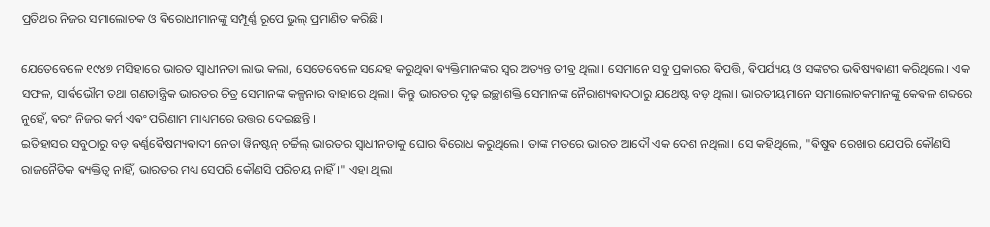ପ୍ରତିଥର ନିଜର ସମାଲୋଚକ ଓ ଵିରୋଧୀମାନଙ୍କୁ ସମ୍ପୂର୍ଣ୍ଣ ରୂପେ ଭୁଲ୍ ପ୍ରମାଣିତ କରିଛି।

ଯେତେବେଳେ ୧୯୪୭ ମସିହାରେ ଭାରତ ସ୍ୱାଧୀନତା ଲାଭ କଲା, ସେତେବେଳେ ସନ୍ଦେହ କରୁଥିଵା ଵ୍ୟକ୍ତିମାନଙ୍କର ସ୍ୱର ଅତ୍ୟନ୍ତ ତୀଵ୍ର ଥିଲା। ସେମାନେ ସବୁ ପ୍ରକାରର ଵିପତ୍ତି, ଵିପର୍ଯ୍ୟୟ ଓ ସଙ୍କଟର ଭଵିଷ୍ୟଵାଣୀ କରିଥିଲେ। ଏକ ସଫଳ, ସାର୍ଵଭୌମ ତଥା ଗଣତାନ୍ତ୍ରିକ ଭାରତର ଚିତ୍ର ସେମାନଙ୍କ କଳ୍ପନାର ବାହାରେ ଥିଲା। କିନ୍ତୁ ଭାରତର ଦୃଢ଼ ଇଚ୍ଛାଶକ୍ତି ସେମାନଙ୍କ ନୈରାଶ୍ୟଵାଦଠାରୁ ଯଥେଷ୍ଟ ବଡ଼ ଥିଲା। ଭାରତୀୟମାନେ ସମାଲୋଚକମାନଙ୍କୁ କେଵଳ ଶବ୍ଦରେ ନୁହେଁ, ଵରଂ ନିଜର କର୍ମ ଏଵଂ ପରିଣାମ ମାଧ୍ୟମରେ ଉତ୍ତର ଦେଇଛନ୍ତି ।
ଇତିହାସର ସବୁଠାରୁ ବଡ଼ ଵର୍ଣ୍ଣଵୈଷମ୍ୟଵାଦୀ ନେତା ୱିନଷ୍ଟନ୍ ଚର୍ଚ୍ଚିଲ୍ ଭାରତର ସ୍ୱାଧୀନତାକୁ ଘୋର ଵିରୋଧ କରୁଥିଲେ। ତାଙ୍କ ମତରେ ଭାରତ ଆଦୌ ଏକ ଦେଶ ନଥିଲା। ସେ କହିଥିଲେ, "ଵିଷୁଵ ରେଖାର ଯେପରି କୌଣସି ରାଜନୈତିକ ଵ୍ୟକ୍ତିତ୍ୱ ନାହିଁ, ଭାରତର ମଧ୍ୟ ସେପରି କୌଣସି ପରିଚୟ ନାହିଁ।" ଏହା ଥିଲା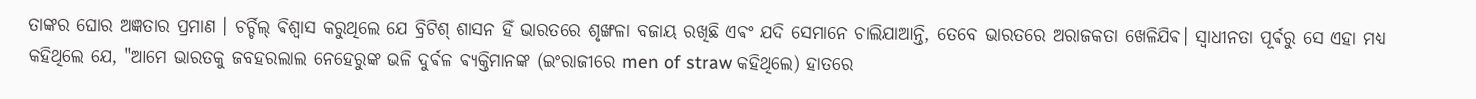ତାଙ୍କର ଘୋର ଅଜ୍ଞତାର ପ୍ରମାଣ । ଚର୍ଚ୍ଚିଲ୍ ଵିଶ୍ୱାସ କରୁଥିଲେ ଯେ ବ୍ରିଟିଶ୍ ଶାସନ ହିଁ ଭାରତରେ ଶୃଙ୍ଖଳା ବଜାୟ ରଖିଛି ଏଵଂ ଯଦି ସେମାନେ ଚାଲିଯାଆନ୍ତି, ତେବେ ଭାରତରେ ଅରାଜକତା ଖେଳିଯିଵ। ସ୍ୱାଧୀନତା ପୂର୍ଵରୁ ସେ ଏହା ମଧ୍ୟ କହିଥିଲେ ଯେ, "ଆମେ ଭାରତକୁ ଜବହରଲାଲ ନେହେରୁଙ୍କ ଭଳି ଦୁର୍ଵଳ ଵ୍ୟକ୍ତିମାନଙ୍କ (ଇଂରାଜୀରେ men of straw କହିଥିଲେ) ହାତରେ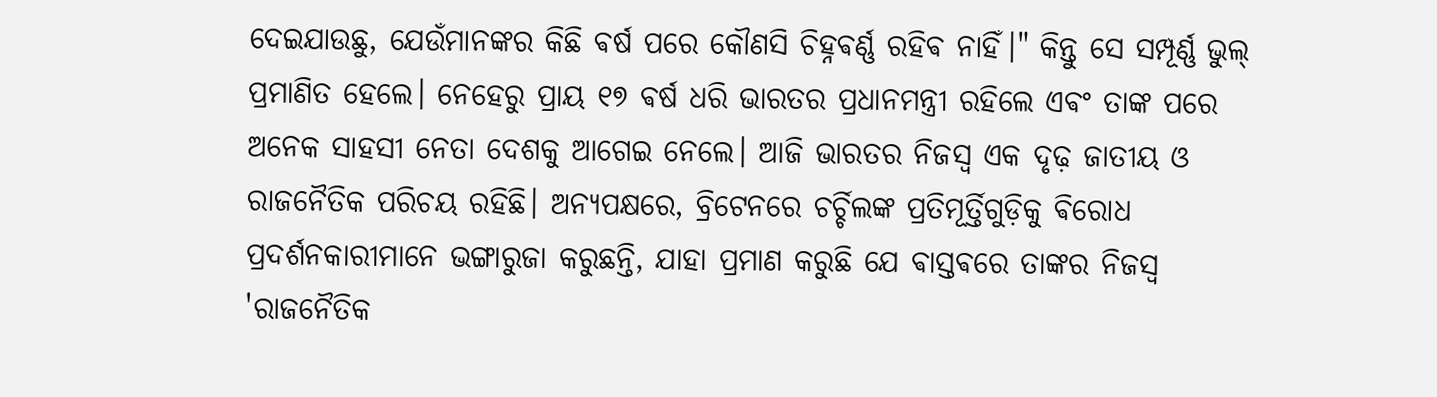ଦେଇଯାଉଛୁ, ଯେଉଁମାନଙ୍କର କିଛି ଵର୍ଷ ପରେ କୌଣସି ଚିହ୍ନଵର୍ଣ୍ଣ ରହିଵ ନାହିଁ।" କିନ୍ତୁ ସେ ସମ୍ପୂର୍ଣ୍ଣ ଭୁଲ୍ ପ୍ରମାଣିତ ହେଲେ। ନେହେରୁ ପ୍ରାୟ ୧୭ ଵର୍ଷ ଧରି ଭାରତର ପ୍ରଧାନମନ୍ତ୍ରୀ ରହିଲେ ଏଵଂ ତାଙ୍କ ପରେ ଅନେକ ସାହସୀ ନେତା ଦେଶକୁ ଆଗେଇ ନେଲେ। ଆଜି ଭାରତର ନିଜସ୍ୱ ଏକ ଦୃଢ଼ ଜାତୀୟ ଓ ରାଜନୈତିକ ପରିଚୟ ରହିଛି। ଅନ୍ୟପକ୍ଷରେ, ବ୍ରିଟେନରେ ଚର୍ଚ୍ଚିଲଙ୍କ ପ୍ରତିମୂର୍ତ୍ତିଗୁଡ଼ିକୁ ଵିରୋଧ ପ୍ରଦର୍ଶନକାରୀମାନେ ଭଙ୍ଗାରୁଜା କରୁଛନ୍ତି, ଯାହା ପ୍ରମାଣ କରୁଛି ଯେ ଵାସ୍ତଵରେ ତାଙ୍କର ନିଜସ୍ୱ 'ରାଜନୈତିକ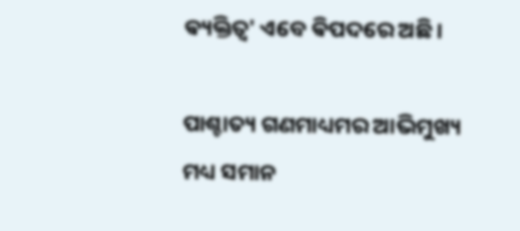ଵ୍ୟକ୍ତିତ୍ୱ' ଏବେ ଵିପଦରେ ଅଛି।

ପାଶ୍ଚାତ୍ୟ ଗଣମାଧ୍ୟମର ଆଭିମୁଖ୍ୟ ମଧ୍ୟ ସମାନ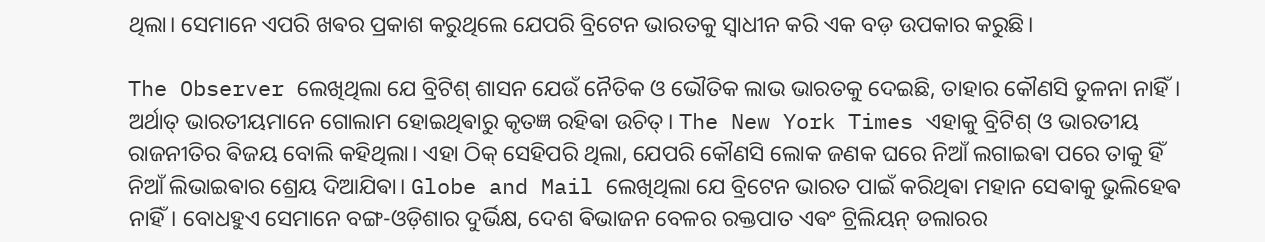ଥିଲା। ସେମାନେ ଏପରି ଖଵର ପ୍ରକାଶ କରୁଥିଲେ ଯେପରି ବ୍ରିଟେନ ଭାରତକୁ ସ୍ୱାଧୀନ କରି ଏକ ବଡ଼ ଉପକାର କରୁଛି।

The Observer ଲେଖିଥିଲା ଯେ ବ୍ରିଟିଶ୍ ଶାସନ ଯେଉଁ ନୈତିକ ଓ ଭୌତିକ ଲାଭ ଭାରତକୁ ଦେଇଛି, ତାହାର କୌଣସି ତୁଳନା ନାହିଁ। ଅର୍ଥାତ୍ ଭାରତୀୟମାନେ ଗୋଲାମ ହୋଇଥିଵାରୁ କୃତଜ୍ଞ ରହିଵା ଉଚିତ୍। The New York Times ଏହାକୁ ବ୍ରିଟିଶ୍ ଓ ଭାରତୀୟ ରାଜନୀତିର ଵିଜୟ ବୋଲି କହିଥିଲା। ଏହା ଠିକ୍ ସେହିପରି ଥିଲା, ଯେପରି କୌଣସି ଲୋକ ଜଣକ ଘରେ ନିଆଁ ଲଗାଇଵା ପରେ ତାକୁ ହିଁ ନିଆଁ ଲିଭାଇଵାର ଶ୍ରେୟ ଦିଆଯିଵା। Globe and Mail ଲେଖିଥିଲା ଯେ ବ୍ରିଟେନ ଭାରତ ପାଇଁ କରିଥିଵା ମହାନ ସେଵାକୁ ଭୁଲିହେଵ ନାହିଁ। ବୋଧହୁଏ ସେମାନେ ବଙ୍ଗ-ଓଡ଼ିଶାର ଦୁର୍ଭିକ୍ଷ, ଦେଶ ଵିଭାଜନ ବେଳର ରକ୍ତପାତ ଏଵଂ ଟ୍ରିଲିୟନ୍ ଡଲାରର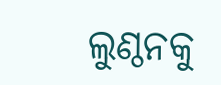ଲୁଣ୍ଠନକୁ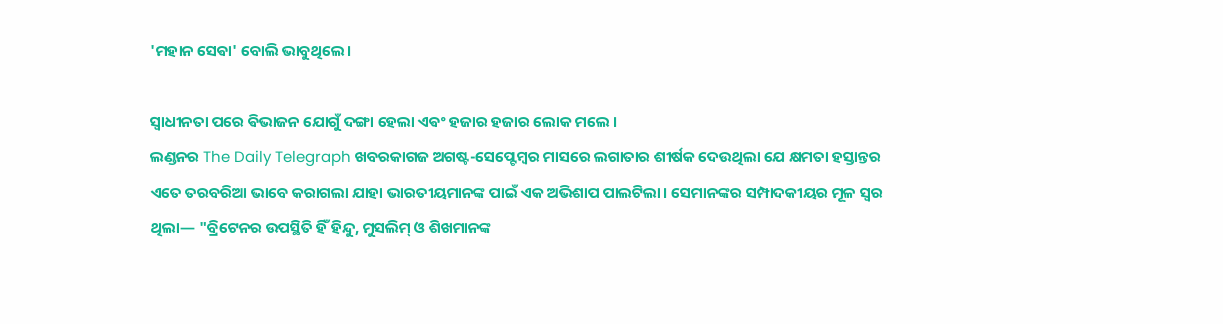'ମହାନ ସେଵା' ବୋଲି ଭାବୁଥିଲେ।

ସ୍ବାଧୀନତା ପରେ ଵିଭାଜନ ଯୋଗୁଁ ଦଙ୍ଗା ହେଲା ଏଵଂ ହଜାର ହଜାର ଲୋକ ମଲେ ।
ଲଣ୍ଡନର The Daily Telegraph ଖବରକାଗଜ ଅଗଷ୍ଟ-ସେପ୍ଟେମ୍ବର ମାସରେ ଲଗାତାର ଶୀର୍ଷକ ଦେଉଥିଲା ଯେ କ୍ଷମତା ହସ୍ତାନ୍ତର ଏତେ ତରବରିଆ ଭାବେ କରାଗଲା ଯାହା ଭାରତୀୟମାନଙ୍କ ପାଇଁ ଏକ ଅଭିଶାପ ପାଲଟିଲା। ସେମାନଙ୍କର ସମ୍ପାଦକୀୟର ମୂଳ ସ୍ୱର ଥିଲା— "ବ୍ରିଟେନର ଉପସ୍ଥିତି ହିଁ ହିନ୍ଦୁ, ମୁସଲିମ୍ ଓ ଶିଖମାନଙ୍କ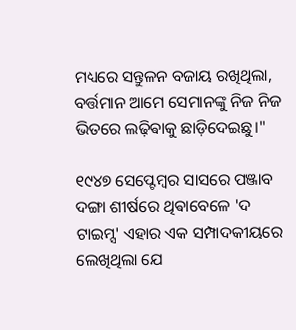ମଧ୍ୟରେ ସନ୍ତୁଳନ ବଜାୟ ରଖିଥିଲା, ବର୍ତ୍ତମାନ ଆମେ ସେମାନଙ୍କୁ ନିଜ ନିଜ ଭିତରେ ଲଢ଼ିଵାକୁ ଛାଡ଼ିଦେଇଛୁ।"

୧୯୪୭ ସେପ୍ଟେମ୍ବର ସାସରେ ପଞ୍ଜାବ ଦଙ୍ଗା ଶୀର୍ଷରେ ଥିଵାବେଳେ 'ଦ ଟାଇମ୍ସ' ଏହାର ଏକ ସମ୍ପାଦକୀୟରେ ଲେଖିଥିଲା ଯେ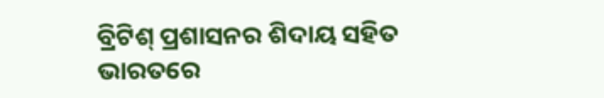ବ୍ରିଟିଶ୍ ପ୍ରଶାସନର ଶିଦାୟ ସହିତ ଭାରତରେ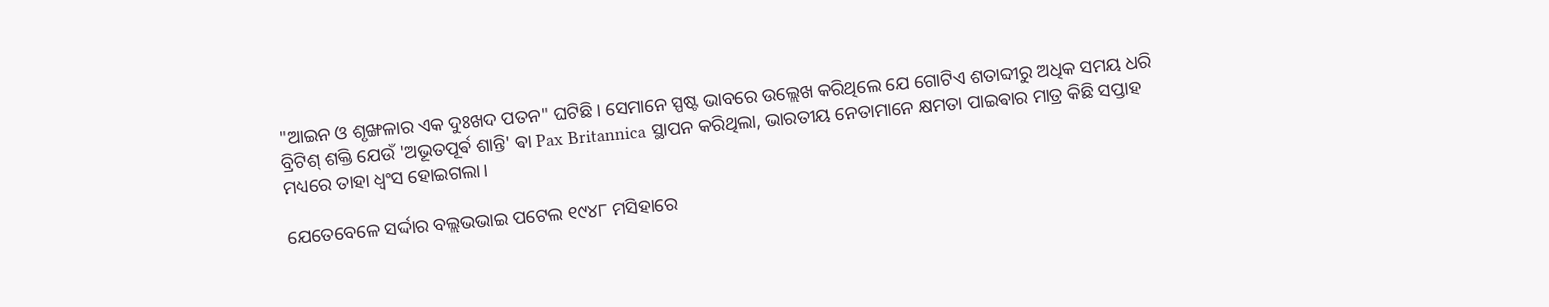"ଆଇନ ଓ ଶୃଙ୍ଖଳାର ଏକ ଦୁଃଖଦ ପତନ" ଘଟିଛି। ସେମାନେ ସ୍ପଷ୍ଟ ଭାବରେ ଉଲ୍ଲେଖ କରିଥିଲେ ଯେ ଗୋଟିଏ ଶତାବ୍ଦୀରୁ ଅଧିକ ସମୟ ଧରି ବ୍ରିଟିଶ୍ ଶକ୍ତି ଯେଉଁ 'ଅଭୂତପୂର୍ଵ ଶାନ୍ତି' ଵା Pax Britannica ସ୍ଥାପନ କରିଥିଲା, ଭାରତୀୟ ନେତାମାନେ କ୍ଷମତା ପାଇଵାର ମାତ୍ର କିଛି ସପ୍ତାହ ମଧ୍ୟରେ ତାହା ଧ୍ୱଂସ ହୋଇଗଲା।

ଯେତେବେଳେ ସର୍ଦ୍ଦାର ବଲ୍ଲଭଭାଇ ପଟେଲ ୧୯୪୮ ମସିହାରେ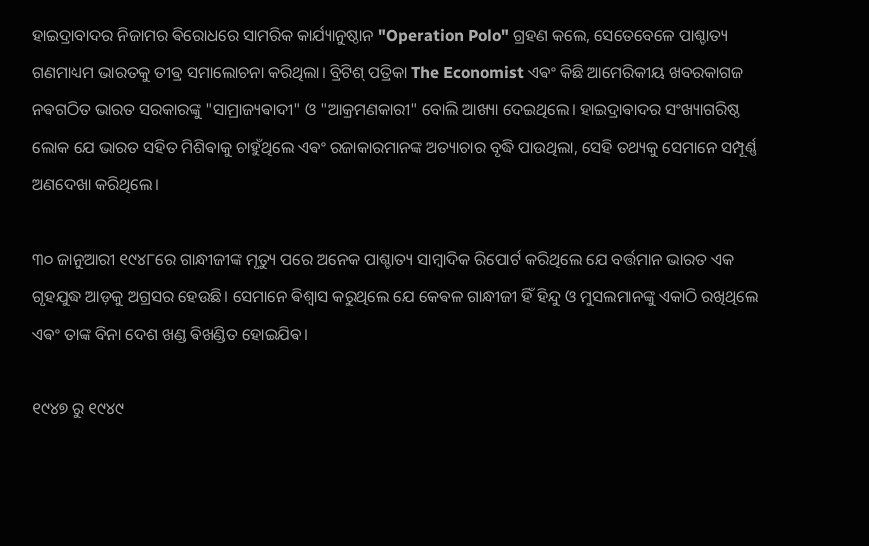ହାଇଦ୍ରାବାଦର ନିଜାମର ଵିରୋଧରେ ସାମରିକ କାର୍ଯ୍ୟାନୁଷ୍ଠାନ "Operation Polo" ଗ୍ରହଣ କଲେ, ସେତେବେଳେ ପାଶ୍ଚାତ୍ୟ ଗଣମାଧ୍ୟମ ଭାରତକୁ ତୀଵ୍ର ସମାଲୋଚନା କରିଥିଲା। ବ୍ରିଟିଶ୍ ପତ୍ରିକା The Economist ଏଵଂ କିଛି ଆମେରିକୀୟ ଖବରକାଗଜ ନଵଗଠିତ ଭାରତ ସରକାରଙ୍କୁ "ସାମ୍ରାଜ୍ୟଵାଦୀ" ଓ "ଆକ୍ରମଣକାରୀ" ବୋଲି ଆଖ୍ୟା ଦେଇଥିଲେ। ହାଇଦ୍ରାଵାଦର ସଂଖ୍ୟାଗରିଷ୍ଠ ଲୋକ ଯେ ଭାରତ ସହିତ ମିଶିଵାକୁ ଚାହୁଁଥିଲେ ଏଵଂ ରଜାକାରମାନଙ୍କ ଅତ୍ୟାଚାର ବୃଦ୍ଧି ପାଉଥିଲା, ସେହି ତଥ୍ୟକୁ ସେମାନେ ସମ୍ପୂର୍ଣ୍ଣ ଅଣଦେଖା କରିଥିଲେ।

୩୦ ଜାନୁଆରୀ ୧୯୪୮ରେ ଗାନ୍ଧୀଜୀଙ୍କ ମୃତ୍ୟୁ ପରେ ଅନେକ ପାଶ୍ଚାତ୍ୟ ସାମ୍ବାଦିକ ରିପୋର୍ଟ କରିଥିଲେ ଯେ ବର୍ତ୍ତମାନ ଭାରତ ଏକ ଗୃହଯୁଦ୍ଧ ଆଡ଼କୁ ଅଗ୍ରସର ହେଉଛି। ସେମାନେ ଵିଶ୍ୱାସ କରୁଥିଲେ ଯେ କେଵଳ ଗାନ୍ଧୀଜୀ ହିଁ ହିନ୍ଦୁ ଓ ମୁସଲମାନଙ୍କୁ ଏକାଠି ରଖିଥିଲେ ଏଵଂ ତାଙ୍କ ବିନା ଦେଶ ଖଣ୍ଡ ଵିଖଣ୍ଡିତ ହୋଇଯିଵ।

୧୯୪୭ ରୁ ୧୯୪୯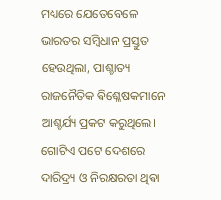ମଧ୍ୟରେ ଯେତେବେଳେ ଭାରତର ସମ୍ବିଧାନ ପ୍ରସ୍ତୁତ ହେଉଥିଲା, ପାଶ୍ଚାତ୍ୟ ରାଜନୈତିକ ଵିଶ୍ଳେଷକମାନେ ଆଶ୍ଚର୍ଯ୍ୟ ପ୍ରକଟ କରୁଥିଲେ। ଗୋଟିଏ ପଟେ ଦେଶରେ ଦାରିଦ୍ର୍ୟ ଓ ନିରକ୍ଷରତା ଥିଵା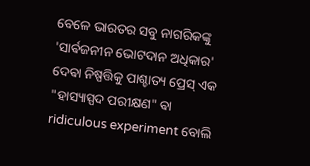ବେଳେ ଭାରତର ସବୁ ନାଗରିକଙ୍କୁ 'ସାର୍ଵଜନୀନ ଭୋଟଦାନ ଅଧିକାର' ଦେଵା ନିଷ୍ପତ୍ତିକୁ ପାଶ୍ଚାତ୍ୟ ପ୍ରେସ୍ ଏକ "ହାସ୍ୟାସ୍ପଦ ପରୀକ୍ଷଣ" ଵା ridiculous experiment ବୋଲି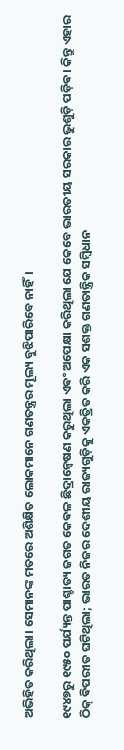ଅଭିହିତ କରିଥିଲା। ସେମାନଙ୍କ ମତରେ ଅଶିକ୍ଷିତ ଲୋକମାନେ ଗଣତନ୍ତ୍ରର ମୂଲ୍ୟ ବୁଝିପାରିବେ ନାହିଁ।

୧୯୪୭ରୁ ୧୯୫୦ ପର୍ଯ୍ୟନ୍ତ ପାଶ୍ଚାତ୍ୟ ଜଗତ କେଵଳ ଛିଦ୍ରାନ୍ୱେଷଣ କରୁଥିଲା ଏଵଂ ଅପେକ୍ଷା କରିଥିଲା ଯେ କେବେ ଭାରତୀୟ ସରକାର ଭୁଶୁଡ଼ି ପଡ଼ିଵ। କିନ୍ତୁ ଏହାର ଠିକ୍ ଵିପରୀତ ଘଟିଥିଲା; ଭାରତ ନିଜର ଦେଶୀୟ ରାଜ୍ୟଗୁଡ଼ିକୁ ଏକତ୍ରିତ କରି ଏକ ସଶକ୍ତ ଗଣତାନ୍ତ୍ରିକ ସମ୍ବିଧାନ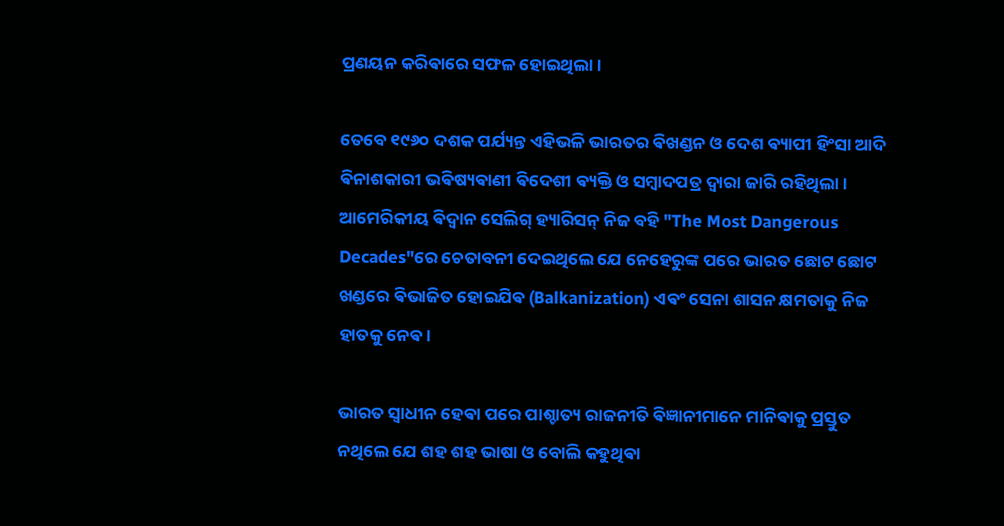ପ୍ରଣୟନ କରିଵାରେ ସଫଳ ହୋଇଥିଲା।

ତେବେ ୧୯୬୦ ଦଶକ ପର୍ଯ୍ୟନ୍ତ ଏହିଭଳି ଭାରତର ଵିଖଣ୍ଡନ ଓ ଦେଶ ଵ୍ୟାପୀ ହିଂସା ଆଦି ଵିନାଶକାରୀ ଭଵିଷ୍ୟଵାଣୀ ଵିଦେଶୀ ଵ୍ୟକ୍ତି ଓ ସମ୍ବାଦପତ୍ର ଦ୍ଵାରା ଜାରି ରହିଥିଲା।
ଆମେରିକୀୟ ଵିଦ୍ୱାନ ସେଲିଗ୍ ହ୍ୟାରିସନ୍ ନିଜ ବହି "The Most Dangerous Decades"ରେ ଚେତାବନୀ ଦେଇଥିଲେ ଯେ ନେହେରୁଙ୍କ ପରେ ଭାରତ ଛୋଟ ଛୋଟ ଖଣ୍ଡରେ ଵିଭାଜିତ ହୋଇଯିଵ (Balkanization) ଏଵଂ ସେନା ଶାସନ କ୍ଷମତାକୁ ନିଜ ହାତକୁ ନେଵ।

ଭାରତ ସ୍ୱାଧୀନ ହେଵା ପରେ ପାଶ୍ଚାତ୍ୟ ରାଜନୀତି ଵିଜ୍ଞାନୀମାନେ ମାନିଵାକୁ ପ୍ରସ୍ତୁତ ନଥିଲେ ଯେ ଶହ ଶହ ଭାଷା ଓ ବୋଲି କହୁଥିଵା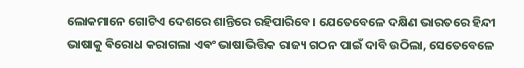ଲୋକମାନେ ଗୋଟିଏ ଦେଶରେ ଶାନ୍ତିରେ ରହିପାରିବେ। ଯେତେବେଳେ ଦକ୍ଷିଣ ଭାରତରେ ହିନ୍ଦୀ ଭାଷାକୁ ଵିରୋଧ କରାଗଲା ଏଵଂ ଭାଷାଭିତ୍ତିକ ରାଜ୍ୟ ଗଠନ ପାଇଁ ଦାବି ଉଠିଲା, ସେତେବେଳେ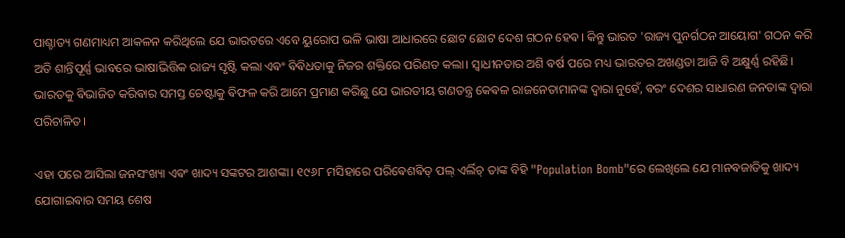ପାଶ୍ଚାତ୍ୟ ଗଣମାଧ୍ୟମ ଆକଳନ କରିଥିଲେ ଯେ ଭାରତରେ ଏବେ ୟୁରୋପ ଭଳି ଭାଷା ଆଧାରରେ ଛୋଟ ଛୋଟ ଦେଶ ଗଠନ ହେଵ। କିନ୍ତୁ ଭାରତ 'ରାଜ୍ୟ ପୁନର୍ଗଠନ ଆୟୋଗ' ଗଠନ କରି ଅତି ଶାନ୍ତିପୂର୍ଣ୍ଣ ଭାବରେ ଭାଷାଭିତ୍ତିକ ରାଜ୍ୟ ସୃଷ୍ଟି କଲା ଏଵଂ ଵିଵିଧତାକୁ ନିଜର ଶକ୍ତିରେ ପରିଣତ କଲା। ସ୍ଵାଧୀନତାର ଅଶି ଵର୍ଷ ପରେ ମଧ୍ୟ ଭାରତର ଅଖଣ୍ଡତା ଆଜି ବି ଅକ୍ଷୁର୍ଣ୍ଣ ରହିଛି। ଭାରତକୁ ଵିଭାଜିତ କରିଵାର ସମସ୍ତ ଚେଷ୍ଟାକୁ ଵିଫଳ କରି ଆମେ ପ୍ରମାଣ କରିଛୁ ଯେ ଭାରତୀୟ ଗଣତନ୍ତ୍ର କେଵଳ ରାଜନେତାମାନଙ୍କ ଦ୍ୱାରା ନୁହେଁ, ଵରଂ ଦେଶର ସାଧାରଣ ଜନତାଙ୍କ ଦ୍ୱାରା ପରିଚାଳିତ।

ଏହା ପରେ ଆସିଲା ଜନସଂଖ୍ୟା ଏଵଂ ଖାଦ୍ୟ ସଙ୍କଟର ଆଶଙ୍କା। ୧୯୬୮ ମସିହାରେ ପରିଵେଶଵିତ୍ ପଲ୍ ଏର୍ଲିଚ୍ ତାଙ୍କ ବିହି "Population Bomb"ରେ ଲେଖିଲେ ଯେ ମାନଵଜାତିକୁ ଖାଦ୍ୟ ଯୋଗାଇଵାର ସମୟ ଶେଷ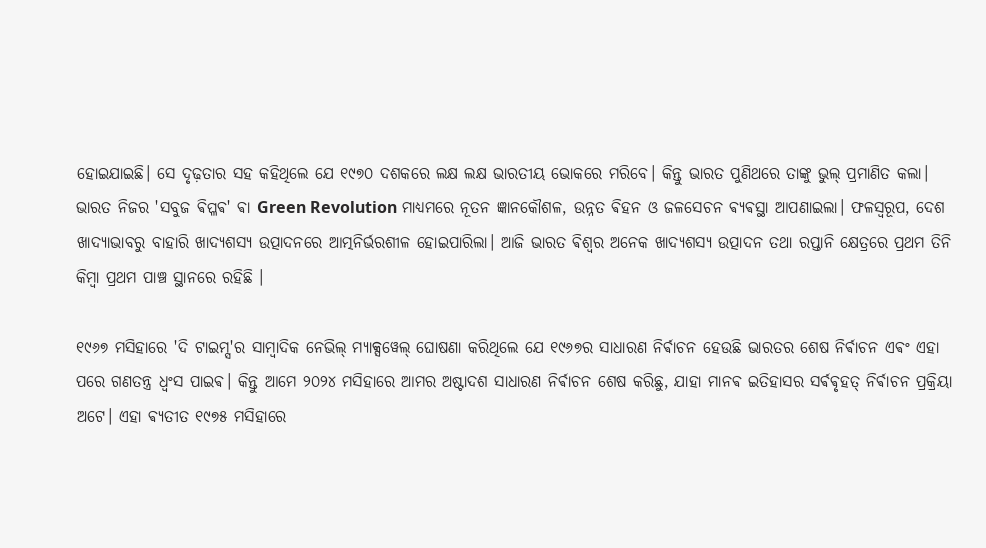ହୋଇଯାଇଛି। ସେ ଦୃଢ଼ତାର ସହ କହିଥିଲେ ଯେ ୧୯୭୦ ଦଶକରେ ଲକ୍ଷ ଲକ୍ଷ ଭାରତୀୟ ଭୋକରେ ମରିବେ। କିନ୍ତୁ ଭାରତ ପୁଣିଥରେ ତାଙ୍କୁ ଭୁଲ୍ ପ୍ରମାଣିତ କଲା। ଭାରତ ନିଜର 'ସବୁଜ ଵିପ୍ଳଵ' ଵା Green Revolution ମାଧ୍ୟମରେ ନୂତନ ଜ୍ଞାନକୌଶଳ, ଉନ୍ନତ ଵିହନ ଓ ଜଳସେଚନ ଵ୍ୟଵସ୍ଥା ଆପଣାଇଲା। ଫଳସ୍ୱରୂପ, ଦେଶ ଖାଦ୍ୟାଭାବରୁ ବାହାରି ଖାଦ୍ୟଶସ୍ୟ ଉତ୍ପାଦନରେ ଆତ୍ମନିର୍ଭରଶୀଳ ହୋଇପାରିଲା। ଆଜି ଭାରତ ଵିଶ୍ଵର ଅନେକ ଖାଦ୍ୟଶସ୍ୟ ଉତ୍ପାଦନ ତଥା ରପ୍ତାନି କ୍ଷେତ୍ରରେ ପ୍ରଥମ ତିନି କିମ୍ବା ପ୍ରଥମ ପାଞ୍ଚ ସ୍ଥାନରେ ରହିଛି ।

୧୯୬୭ ମସିହାରେ 'ଦି ଟାଇମ୍ସ'ର ସାମ୍ଵାଦିକ ନେଭିଲ୍ ମ୍ୟାକ୍ସୱେଲ୍ ଘୋଷଣା କରିଥିଲେ ଯେ ୧୯୬୭ର ସାଧାରଣ ନିର୍ଵାଚନ ହେଉଛି ଭାରତର ଶେଷ ନିର୍ଵାଚନ ଏଵଂ ଏହା ପରେ ଗଣତନ୍ତ୍ର ଧ୍ୱଂସ ପାଇଵ। କିନ୍ତୁ ଆମେ ୨୦୨୪ ମସିହାରେ ଆମର ଅଷ୍ଟାଦଶ ସାଧାରଣ ନିର୍ଵାଚନ ଶେଷ କରିଛୁ, ଯାହା ମାନଵ ଇତିହାସର ସର୍ଵଵୃହତ୍ ନିର୍ଵାଚନ ପ୍ରକ୍ରିୟା ଅଟେ। ଏହା ଵ୍ୟତୀତ ୧୯୭୫ ମସିହାରେ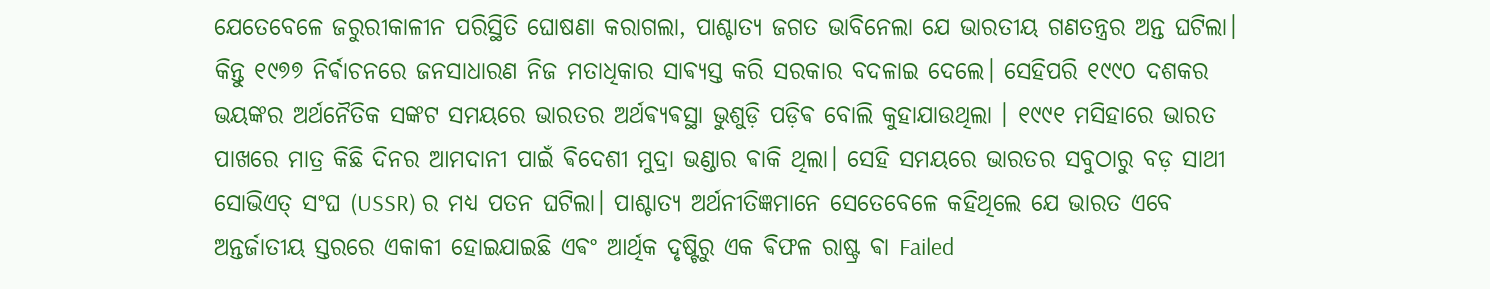ଯେତେବେଳେ ଜରୁରୀକାଳୀନ ପରିସ୍ଥିତି ଘୋଷଣା କରାଗଲା, ପାଶ୍ଚାତ୍ୟ ଜଗତ ଭାବିନେଲା ଯେ ଭାରତୀୟ ଗଣତନ୍ତ୍ରର ଅନ୍ତ ଘଟିଲା। କିନ୍ତୁ ୧୯୭୭ ନିର୍ଵାଚନରେ ଜନସାଧାରଣ ନିଜ ମତାଧିକାର ସାଵ୍ୟସ୍ତ କରି ସରକାର ବଦଳାଇ ଦେଲେ। ସେହିପରି ୧୯୯୦ ଦଶକର ଭୟଙ୍କର ଅର୍ଥନୈତିକ ସଙ୍କଟ ସମୟରେ ଭାରତର ଅର୍ଥଵ୍ୟଵସ୍ଥା ଭୁଶୁଡ଼ି ପଡ଼ିଵ ବୋଲି କୁହାଯାଉଥିଲା । ୧୯୯୧ ମସିହାରେ ଭାରତ ପାଖରେ ମାତ୍ର କିଛି ଦିନର ଆମଦାନୀ ପାଇଁ ଵିଦେଶୀ ମୁଦ୍ରା ଭଣ୍ଡାର ଵାକି ଥିଲା। ସେହି ସମୟରେ ଭାରତର ସବୁଠାରୁ ବଡ଼ ସାଥୀ ସୋଭିଏତ୍ ସଂଘ (USSR) ର ମଧ୍ୟ ପତନ ଘଟିଲା। ପାଶ୍ଚାତ୍ୟ ଅର୍ଥନୀତିଜ୍ଞମାନେ ସେତେବେଳେ କହିଥିଲେ ଯେ ଭାରତ ଏବେ ଅନ୍ତର୍ଜାତୀୟ ସ୍ତରରେ ଏକାକୀ ହୋଇଯାଇଛି ଏଵଂ ଆର୍ଥିକ ଦୃଷ୍ଟିରୁ ଏକ ଵିଫଳ ରାଷ୍ଟ୍ର ଵା Failed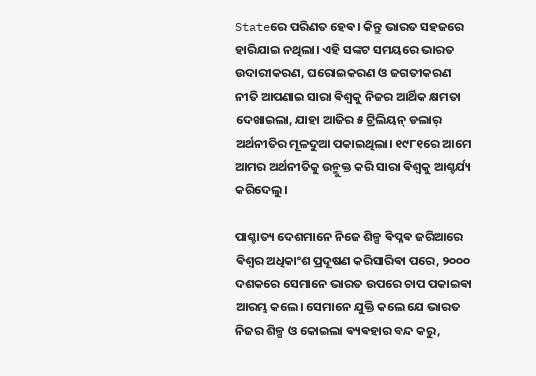Stateରେ ପରିଣତ ହେଵ। କିନ୍ତୁ ଭାରତ ସହଜରେ ହାରିଯାଇ ନଥିଲା। ଏହି ସଙ୍କଟ ସମୟରେ ଭାରତ ଉଦାରୀକରଣ, ଘରୋଇକରଣ ଓ ଜଗତୀକରଣ ନୀତି ଆପଣାଇ ସାରା ଵିଶ୍ୱକୁ ନିଜର ଆର୍ଥିକ କ୍ଷମତା ଦେଖାଇଲା, ଯାହା ଆଜିର ୫ ଟ୍ରିଲିୟନ୍ ଡଲାର୍ ଅର୍ଥନୀତିର ମୂଳଦୁଆ ପକାଇଥିଲା। ୧୯୮୧ରେ ଆମେ ଆମର ଅର୍ଥନୀତିକୁ ଉନ୍ମୁକ୍ତ କରି ସାରା ଵିଶ୍ୱକୁ ଆଶ୍ଚର୍ଯ୍ୟ କରିଦେଲୁ।

ପାଶ୍ଚାତ୍ୟ ଦେଶମାନେ ନିଜେ ଶିଳ୍ପ ଵିପ୍ଳଵ ଜରିଆରେ ଵିଶ୍ୱର ଅଧିକାଂଶ ପ୍ରଦୂଷଣ କରିସାରିଵା ପରେ, ୨୦୦୦ ଦଶକରେ ସେମାନେ ଭାରତ ଉପରେ ଚାପ ପକାଇଵା ଆରମ୍ଭ କଲେ। ସେମାନେ ଯୁକ୍ତି କଲେ ଯେ ଭାରତ ନିଜର ଶିଳ୍ପ ଓ କୋଇଲା ଵ୍ୟଵହାର ବନ୍ଦ କରୁ,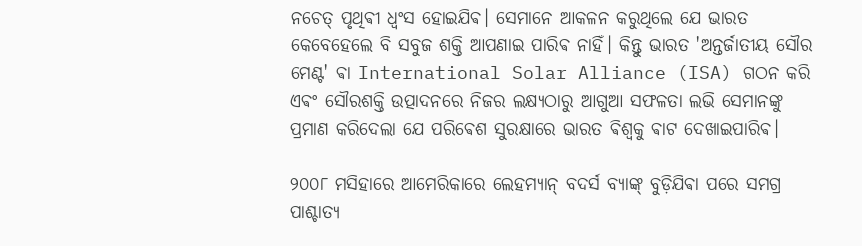ନଚେତ୍ ପୃଥିଵୀ ଧ୍ୱଂସ ହୋଇଯିଵ। ସେମାନେ ଆକଳନ କରୁଥିଲେ ଯେ ଭାରତ କେବେହେଲେ ବି ସବୁଜ ଶକ୍ତି ଆପଣାଇ ପାରିଵ ନାହିଁ। କିନ୍ତୁ ଭାରତ 'ଅନ୍ତର୍ଜାତୀୟ ସୌର ମେଣ୍ଟ' ଵା International Solar Alliance (ISA) ଗଠନ କରି ଏଵଂ ସୌରଶକ୍ତି ଉତ୍ପାଦନରେ ନିଜର ଲକ୍ଷ୍ୟଠାରୁ ଆଗୁଆ ସଫଳତା ଲଭି ସେମାନଙ୍କୁ ପ୍ରମାଣ କରିଦେଲା ଯେ ପରିଵେଶ ସୁରକ୍ଷାରେ ଭାରତ ଵିଶ୍ୱକୁ ଵାଟ ଦେଖାଇପାରିଵ।

୨୦୦୮ ମସିହାରେ ଆମେରିକାରେ ଲେହମ୍ୟାନ୍ ବଦର୍ସ ବ୍ୟାଙ୍କ୍ ବୁଡ଼ିଯିଵା ପରେ ସମଗ୍ର ପାଶ୍ଚାତ୍ୟ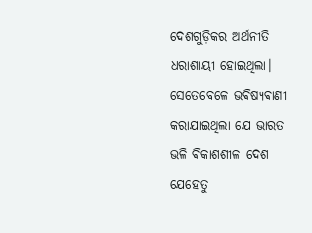ଦେଶଗୁଡ଼ିକର ଅର୍ଥନୀତି ଧରାଶାୟୀ ହୋଇଥିଲା। ସେତେବେଳେ ଭଵିଷ୍ୟଵାଣୀ କରାଯାଇଥିଲା ଯେ ଭାରତ ଭଳି ଵିକାଶଶୀଳ ଦେଶ ଯେହେତୁ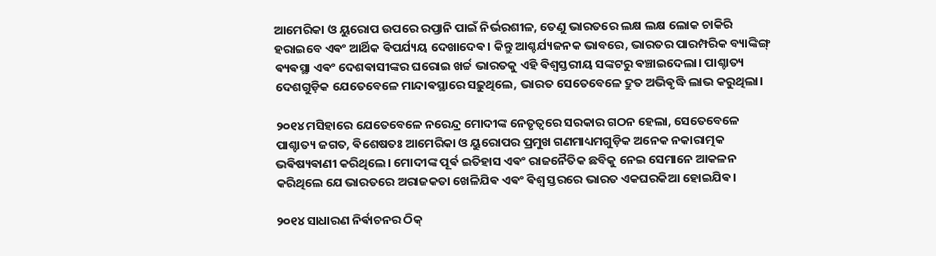ଆମେରିକା ଓ ୟୁରୋପ ଉପରେ ରପ୍ତାନି ପାଇଁ ନିର୍ଭରଶୀଳ, ତେଣୁ ଭାରତରେ ଲକ୍ଷ ଲକ୍ଷ ଲୋକ ଚାକିରି ହରାଇବେ ଏଵଂ ଆର୍ଥିକ ଵିପର୍ଯ୍ୟୟ ଦେଖାଦେଵ। କିନ୍ତୁ ଆଶ୍ଚର୍ଯ୍ୟଜନକ ଭାବରେ, ଭାରତର ପାରମ୍ପରିକ ବ୍ୟାଙ୍କିଙ୍ଗ୍ ଵ୍ୟଵସ୍ଥା ଏଵଂ ଦେଶଵାସୀଙ୍କର ଘରୋଇ ଖର୍ଚ୍ଚ ଭାରତକୁ ଏହି ଵିଶ୍ୱସ୍ତରୀୟ ସଙ୍କଟରୁ ଵଞ୍ଚାଇଦେଲା। ପାଶ୍ଚାତ୍ୟ ଦେଶଗୁଡ଼ିକ ଯେତେବେଳେ ମାନ୍ଦାଵସ୍ଥାରେ ସଢ଼ୁଥିଲେ, ଭାରତ ସେତେବେଳେ ଦ୍ରୁତ ଅଭିଵୃଦ୍ଧି ଲାଭ କରୁଥିଲା।

୨୦୧୪ ମସିହାରେ ଯେତେବେଳେ ନରେନ୍ଦ୍ର ମୋଦୀଙ୍କ ନେତୃତ୍ୱରେ ସରକାର ଗଠନ ହେଲା, ସେତେବେଳେ ପାଶ୍ଚାତ୍ୟ ଜଗତ, ଵିଶେଷତଃ ଆମେରିକା ଓ ୟୁରୋପର ପ୍ରମୁଖ ଗଣମାଧ୍ୟମଗୁଡ଼ିକ ଅନେକ ନକାରାତ୍ମକ ଭଵିଷ୍ୟଵାଣୀ କରିଥିଲେ। ମୋଦୀଙ୍କ ପୂର୍ଵ ଇତିହାସ ଏଵଂ ରାଜନୈତିକ ଛବିକୁ ନେଇ ସେମାନେ ଆକଳନ କରିଥିଲେ ଯେ ଭାରତରେ ଅରାଜକତା ଖେଳିଯିଵ ଏଵଂ ଵିଶ୍ୱ ସ୍ତରରେ ଭାରତ ଏକଘରକିଆ ହୋଇଯିଵ।

୨୦୧୪ ସାଧାରଣ ନିର୍ଵାଚନର ଠିକ୍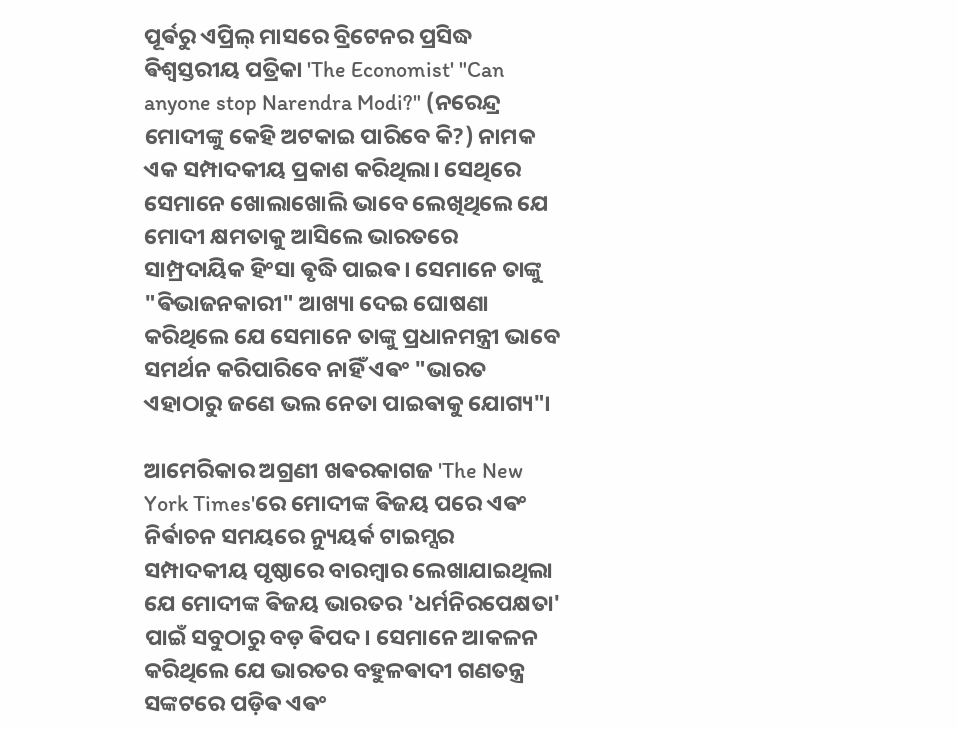ପୂର୍ଵରୁ ଏପ୍ରିଲ୍ ମାସରେ ବ୍ରିଟେନର ପ୍ରସିଦ୍ଧ ଵିଶ୍ୱସ୍ତରୀୟ ପତ୍ରିକା 'The Economist' "Can anyone stop Narendra Modi?" (ନରେନ୍ଦ୍ର ମୋଦୀଙ୍କୁ କେହି ଅଟକାଇ ପାରିବେ କି?) ନାମକ ଏକ ସମ୍ପାଦକୀୟ ପ୍ରକାଶ କରିଥିଲା। ସେଥିରେ ସେମାନେ ଖୋଲାଖୋଲି ଭାବେ ଲେଖିଥିଲେ ଯେ ମୋଦୀ କ୍ଷମତାକୁ ଆସିଲେ ଭାରତରେ ସାମ୍ପ୍ରଦାୟିକ ହିଂସା ଵୃଦ୍ଧି ପାଇଵ। ସେମାନେ ତାଙ୍କୁ "ଵିଭାଜନକାରୀ" ଆଖ୍ୟା ଦେଇ ଘୋଷଣା କରିଥିଲେ ଯେ ସେମାନେ ତାଙ୍କୁ ପ୍ରଧାନମନ୍ତ୍ରୀ ଭାବେ ସମର୍ଥନ କରିପାରିବେ ନାହିଁ ଏଵଂ "ଭାରତ ଏହାଠାରୁ ଜଣେ ଭଲ ନେତା ପାଇଵାକୁ ଯୋଗ୍ୟ"।

ଆମେରିକାର ଅଗ୍ରଣୀ ଖଵରକାଗଜ 'The New York Times'ରେ ମୋଦୀଙ୍କ ଵିଜୟ ପରେ ଏଵଂ ନିର୍ଵାଚନ ସମୟରେ ନ୍ୟୁୟର୍କ ଟାଇମ୍ସର ସମ୍ପାଦକୀୟ ପୃଷ୍ଠାରେ ବାରମ୍ଵାର ଲେଖାଯାଇଥିଲା ଯେ ମୋଦୀଙ୍କ ଵିଜୟ ଭାରତର 'ଧର୍ମନିରପେକ୍ଷତା' ପାଇଁ ସବୁଠାରୁ ବଡ଼ ଵିପଦ। ସେମାନେ ଆକଳନ କରିଥିଲେ ଯେ ଭାରତର ବହୁଳଵାଦୀ ଗଣତନ୍ତ୍ର ସଙ୍କଟରେ ପଡ଼ିଵ ଏଵଂ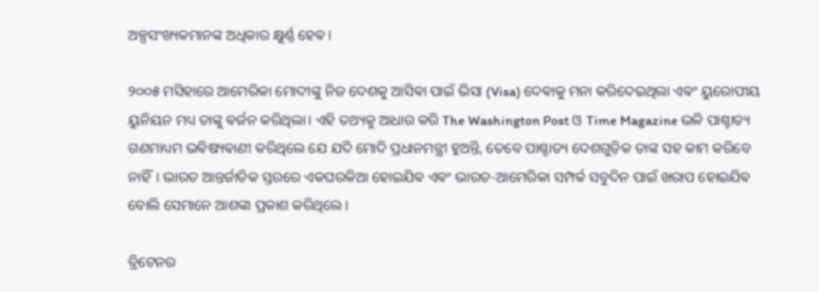ଅଳ୍ପସଂଖ୍ୟକମାନଙ୍କ ଅଧିକାର କ୍ଷୁର୍ଣ୍ଣ ହେଵ।

୨୦୦୫ ମସିହାରେ ଆମେରିକା ମୋଦୀଙ୍କୁ ନିଜ ଦେଶକୁ ଆସିଵା ପାଇଁ ଭିସା (Visa) ଦେଵାକୁ ମନା କରିଦେଇଥିଲା ଏଵଂ ୟୁରୋପୀୟ ୟୁନିୟନ ମଧ୍ୟ ତାଙ୍କୁ ଵର୍ଜନ କରିଥିଲା। ଏହି ତଥ୍ୟକୁ ଆଧାର କରି The Washington Post ଓ Time Magazine ଭଳି ପାଶ୍ଚାତ୍ୟ ଗଣମାଧ୍ୟମ ଭଵିଷ୍ୟଵାଣୀ କରିଥିଲେ ଯେ ଯଦି ମୋଦି ପ୍ରଧାନମନ୍ତ୍ରୀ ହୁଅନ୍ତି, ତେବେ ପାଶ୍ଚାତ୍ୟ ଦେଶଗୁଡ଼ିକ ତାଙ୍କ ସହ କାମ କରିବେ ନାହିଁ। ଭାରତ ଆନ୍ତର୍ଜାତିକ ସ୍ତରରେ ଏକଘରକିଆ ହୋଇଯିଵ ଏଵଂ ଭାରତ-ଆମେରିକା ସମ୍ପର୍କ ସବୁଦିନ ପାଇଁ ଖରାପ ହୋଇଯିଵ ବୋଲି ସେମାନେ ଆଶଙ୍କା ପ୍ରକାଶ କରିଥିଲେ।

ବ୍ରିଟେନର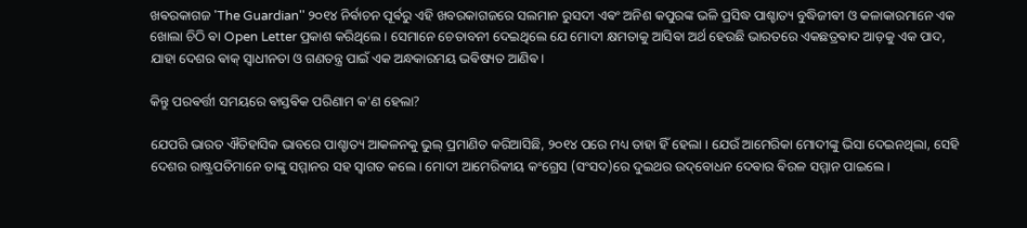ଖଵରକାଗଜ 'The Guardian'' ୨୦୧୪ ନିର୍ଵାଚନ ପୂର୍ଵରୁ ଏହି ଖବରକାଗଜରେ ସଲମାନ ରୁସଦୀ ଏଵଂ ଅନିଶ କପୁରଙ୍କ ଭଳି ପ୍ରସିଦ୍ଧ ପାଶ୍ଚାତ୍ୟ ବୁଦ୍ଧିଜୀଵୀ ଓ କଳାକାରମାନେ ଏକ ଖୋଲା ଚିଠି ଵା Open Letter ପ୍ରକାଶ କରିଥିଲେ। ସେମାନେ ଚେତାବନୀ ଦେଇଥିଲେ ଯେ ମୋଦୀ କ୍ଷମତାକୁ ଆସିଵା ଅର୍ଥ ହେଉଛି ଭାରତରେ ଏକଛତ୍ରଵାଦ ଆଡ଼କୁ ଏକ ପାଦ, ଯାହା ଦେଶର ଵାକ୍ ସ୍ୱାଧୀନତା ଓ ଗଣତନ୍ତ୍ର ପାଇଁ ଏକ ଅନ୍ଧକାରମୟ ଭଵିଷ୍ୟତ ଆଣିଵ।

କିନ୍ତୁ ପରଵର୍ତ୍ତୀ ସମୟରେ ଵାସ୍ତଵିକ ପରିଣାମ କ'ଣ ହେଲା?

ଯେପରି ଭାରତ ଐତିହାସିକ ଭାବରେ ପାଶ୍ଚାତ୍ୟ ଆକଳନକୁ ଭୁଲ୍ ପ୍ରମାଣିତ କରିଆସିଛି, ୨୦୧୪ ପରେ ମଧ୍ୟ ତାହା ହିଁ ହେଲା । ଯେଉଁ ଆମେରିକା ମୋଦୀଙ୍କୁ ଭିସା ଦେଇନଥିଲା, ସେହି ଦେଶର ରାଷ୍ଟ୍ରପତିମାନେ ତାଙ୍କୁ ସମ୍ମାନର ସହ ସ୍ୱାଗତ କଲେ। ମୋଦୀ ଆମେରିକୀୟ କଂଗ୍ରେସ (ସଂସଦ)ରେ ଦୁଇଥର ଉଦ୍‌ବୋଧନ ଦେଵାର ଵିରଳ ସମ୍ମାନ ପାଇଲେ।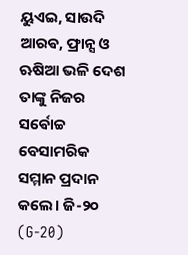ୟୁଏଇ, ସାଉଦି ଆରଵ, ଫ୍ରାନ୍ସ ଓ ଋଷିଆ ଭଳି ଦେଶ ତାଙ୍କୁ ନିଜର ସର୍ଵୋଚ୍ଚ ବେସାମରିକ ସମ୍ମାନ ପ୍ରଦାନ କଲେ। ଜି-୨୦ (G-20)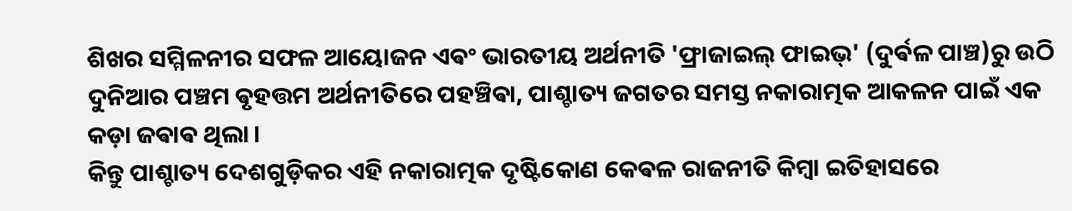ଶିଖର ସମ୍ମିଳନୀର ସଫଳ ଆୟୋଜନ ଏଵଂ ଭାରତୀୟ ଅର୍ଥନୀତି 'ଫ୍ରାଜାଇଲ୍ ଫାଇଭ୍' (ଦୁର୍ଵଳ ପାଞ୍ଚ)ରୁ ଉଠି ଦୁନିଆର ପଞ୍ଚମ ଵୃହତ୍ତମ ଅର୍ଥନୀତିରେ ପହଞ୍ଚିଵା, ପାଶ୍ଚାତ୍ୟ ଜଗତର ସମସ୍ତ ନକାରାତ୍ମକ ଆକଳନ ପାଇଁ ଏକ କଡ଼ା ଜଵାଵ ଥିଲା।
କିନ୍ତୁ ପାଶ୍ଚାତ୍ୟ ଦେଶଗୁଡ଼ିକର ଏହି ନକାରାତ୍ମକ ଦୃଷ୍ଟିକୋଣ କେଵଳ ରାଜନୀତି କିମ୍ଵା ଇତିହାସରେ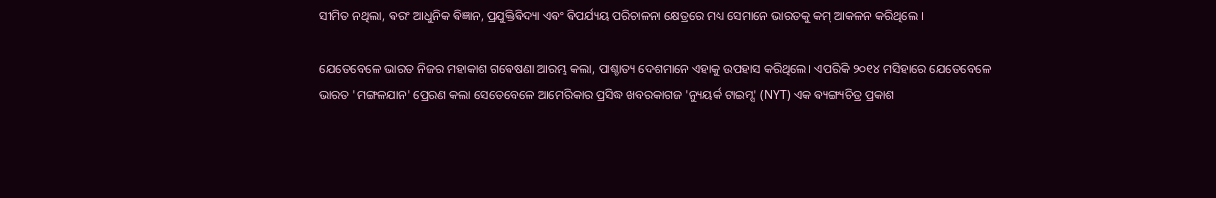ସୀମିତ ନଥିଲା, ଵରଂ ଆଧୁନିକ ଵିଜ୍ଞାନ, ପ୍ରଯୁକ୍ତିଵିଦ୍ୟା ଏଵଂ ଵିପର୍ଯ୍ୟୟ ପରିଚାଳନା କ୍ଷେତ୍ରରେ ମଧ୍ୟ ସେମାନେ ଭାରତକୁ କମ୍ ଆକଳନ କରିଥିଲେ ।

ଯେତେବେଳେ ଭାରତ ନିଜର ମହାକାଶ ଗଵେଷଣା ଆରମ୍ଭ କଲା, ପାଶ୍ଚାତ୍ୟ ଦେଶମାନେ ଏହାକୁ ଉପହାସ କରିଥିଲେ। ଏପରିକି ୨୦୧୪ ମସିହାରେ ଯେତେବେଳେ ଭାରତ 'ମଙ୍ଗଳଯାନ' ପ୍ରେରଣ କଲା ସେତେବେଳେ ଆମେରିକାର ପ୍ରସିଦ୍ଧ ଖବରକାଗଜ 'ନ୍ୟୁୟର୍କ ଟାଇମ୍ସ' (NYT) ଏକ ଵ୍ୟଙ୍ଗ୍ୟଚିତ୍ର ପ୍ରକାଶ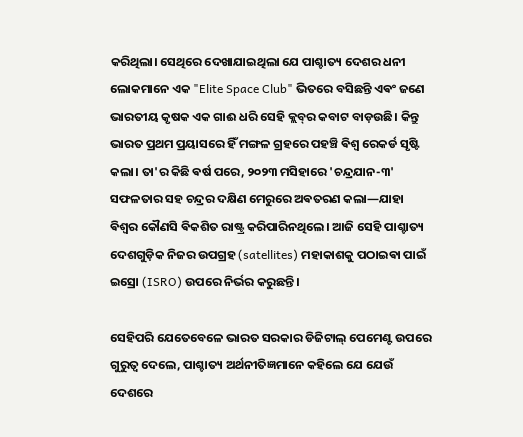କରିଥିଲା। ସେଥିରେ ଦେଖାଯାଇଥିଲା ଯେ ପାଶ୍ଚାତ୍ୟ ଦେଶର ଧନୀ ଲୋକମାନେ ଏକ "Elite Space Club" ଭିତରେ ବସିଛନ୍ତି ଏଵଂ ଜଣେ ଭାରତୀୟ କୃଷକ ଏକ ଗାଈ ଧରି ସେହି କ୍ଲବ୍‌ର କବାଟ ବାଡ଼ଉଛି। କିନ୍ତୁ ଭାରତ ପ୍ରଥମ ପ୍ରୟାସରେ ହିଁ ମଙ୍ଗଳ ଗ୍ରହରେ ପହଞ୍ଚି ଵିଶ୍ୱ ରେକର୍ଡ ସୃଷ୍ଟି କଲା। ତା'ର କିଛି ଵର୍ଷ ପରେ, ୨୦୨୩ ମସିହାରେ 'ଚନ୍ଦ୍ରଯାନ-୩' ସଫଳତାର ସହ ଚନ୍ଦ୍ରର ଦକ୍ଷିଣ ମେରୁରେ ଅଵତରଣ କଲା—ଯାହା ଵିଶ୍ୱର କୌଣସି ଵିକଶିତ ରାଷ୍ଟ୍ର କରିପାରିନଥିଲେ। ଆଜି ସେହି ପାଶ୍ଚାତ୍ୟ ଦେଶଗୁଡ଼ିକ ନିଜର ଉପଗ୍ରହ (satellites) ମହାକାଶକୁ ପଠାଇଵା ପାଇଁ ଇସ୍ରୋ (ISRO) ଉପରେ ନିର୍ଭର କରୁଛନ୍ତି।

ସେହିପରି ଯେତେବେଳେ ଭାରତ ସରକାର ଡିଜିଟାଲ୍ ପେମେଣ୍ଟ ଉପରେ ଗୁରୁତ୍ୱ ଦେଲେ, ପାଶ୍ଚାତ୍ୟ ଅର୍ଥନୀତିଜ୍ଞମାନେ କହିଲେ ଯେ ଯେଉଁ ଦେଶରେ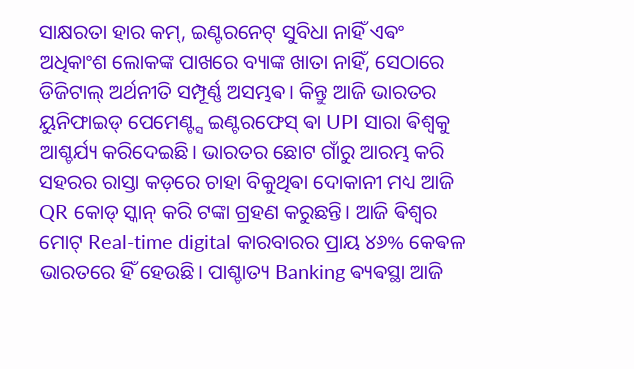ସାକ୍ଷରତା ହାର କମ୍, ଇଣ୍ଟରନେଟ୍ ସୁବିଧା ନାହିଁ ଏଵଂ ଅଧିକାଂଶ ଲୋକଙ୍କ ପାଖରେ ବ୍ୟାଙ୍କ ଖାତା ନାହିଁ, ସେଠାରେ ଡିଜିଟାଲ୍ ଅର୍ଥନୀତି ସମ୍ପୂର୍ଣ୍ଣ ଅସମ୍ଭଵ। କିନ୍ତୁ ଆଜି ଭାରତର ୟୁନିଫାଇଡ୍ ପେମେଣ୍ଟ୍ସ ଇଣ୍ଟରଫେସ୍ ଵା UPI ସାରା ଵିଶ୍ୱକୁ ଆଶ୍ଚର୍ଯ୍ୟ କରିଦେଇଛି। ଭାରତର ଛୋଟ ଗାଁରୁ ଆରମ୍ଭ କରି ସହରର ରାସ୍ତା କଡ଼ରେ ଚାହା ବିକୁଥିଵା ଦୋକାନୀ ମଧ୍ୟ ଆଜି QR କୋଡ୍ ସ୍କାନ୍ କରି ଟଙ୍କା ଗ୍ରହଣ କରୁଛନ୍ତି। ଆଜି ଵିଶ୍ୱର ମୋଟ୍ Real-time digital କାରବାରର ପ୍ରାୟ ୪୬% କେଵଳ ଭାରତରେ ହିଁ ହେଉଛି। ପାଶ୍ଚାତ୍ୟ Banking ଵ୍ୟଵସ୍ଥା ଆଜି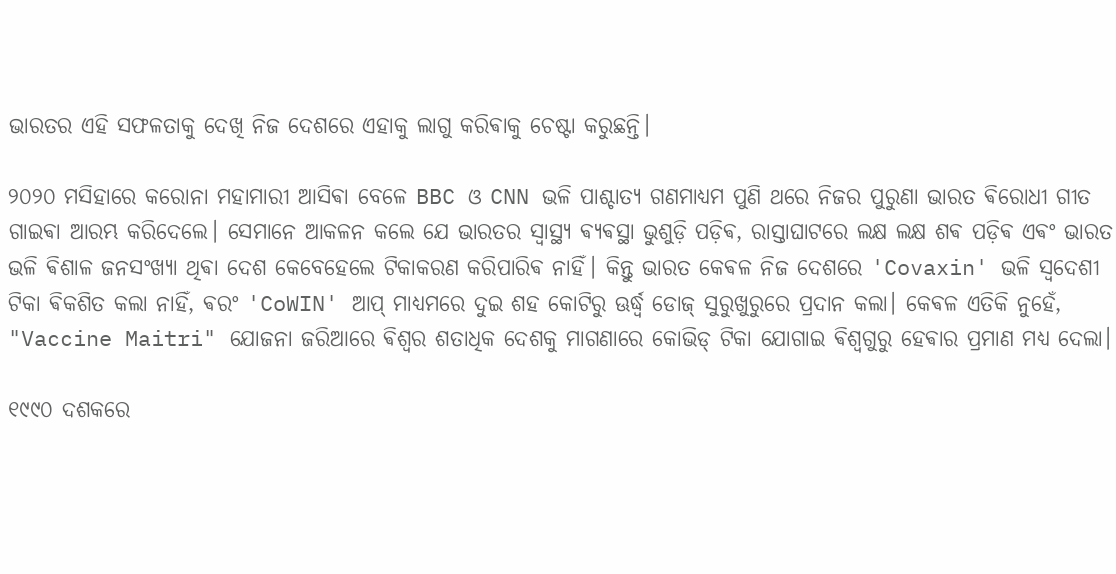ଭାରତର ଏହି ସଫଳତାକୁ ଦେଖି ନିଜ ଦେଶରେ ଏହାକୁ ଲାଗୁ କରିଵାକୁ ଚେଷ୍ଟା କରୁଛନ୍ତି।

୨୦୨୦ ମସିହାରେ କରୋନା ମହାମାରୀ ଆସିଵା ବେଳେ BBC ଓ CNN ଭଳି ପାଶ୍ଚାତ୍ୟ ଗଣମାଧ୍ୟମ ପୁଣି ଥରେ ନିଜର ପୁରୁଣା ଭାରତ ଵିରୋଧୀ ଗୀତ ଗାଇଵା ଆରମ୍ଭ କରିଦେଲେ। ସେମାନେ ଆକଳନ କଲେ ଯେ ଭାରତର ସ୍ୱାସ୍ଥ୍ୟ ଵ୍ୟଵସ୍ଥା ଭୁଶୁଡ଼ି ପଡ଼ିଵ, ରାସ୍ତାଘାଟରେ ଲକ୍ଷ ଲକ୍ଷ ଶଵ ପଡ଼ିଵ ଏଵଂ ଭାରତ ଭଳି ଵିଶାଳ ଜନସଂଖ୍ୟା ଥିଵା ଦେଶ କେବେହେଲେ ଟିକାକରଣ କରିପାରିଵ ନାହିଁ। କିନ୍ତୁ ଭାରତ କେଵଳ ନିଜ ଦେଶରେ 'Covaxin' ଭଳି ସ୍ୱଦେଶୀ ଟିକା ଵିକଶିତ କଲା ନାହିଁ, ଵରଂ 'CoWIN' ଆପ୍ ମାଧ୍ୟମରେ ଦୁଇ ଶହ କୋଟିରୁ ଊର୍ଦ୍ଧ୍ୱ ଡୋଜ୍ ସୁରୁଖୁରୁରେ ପ୍ରଦାନ କଲା। କେଵଳ ଏତିକି ନୁହେଁ, "Vaccine Maitri" ଯୋଜନା ଜରିଆରେ ଵିଶ୍ୱର ଶତାଧିକ ଦେଶକୁ ମାଗଣାରେ କୋଭିଡ୍ ଟିକା ଯୋଗାଇ ଵିଶ୍ୱଗୁରୁ ହେଵାର ପ୍ରମାଣ ମଧ୍ୟ ଦେଲା।

୧୯୯୦ ଦଶକରେ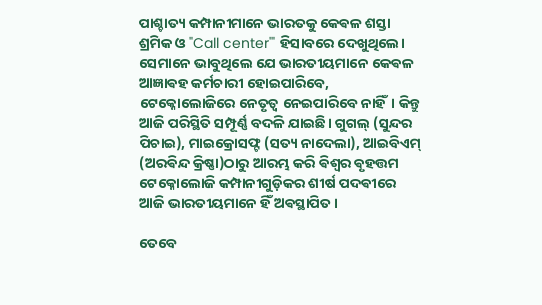ପାଶ୍ଚାତ୍ୟ କମ୍ପାନୀମାନେ ଭାରତକୁ କେଵଳ ଶସ୍ତା ଶ୍ରମିକ ଓ "Call center'" ହିସାବରେ ଦେଖୁଥିଲେ। ସେମାନେ ଭାବୁଥିଲେ ଯେ ଭାରତୀୟମାନେ କେଵଳ ଆଜ୍ଞାଵହ କର୍ମଚାରୀ ହୋଇପାରିବେ, ଟେକ୍ନୋଲୋଜିରେ ନେତୃତ୍ୱ ନେଇପାରିବେ ନାହିଁ। କିନ୍ତୁ ଆଜି ପରିସ୍ଥିତି ସମ୍ପୂର୍ଣ୍ଣ ବଦଳି ଯାଇଛି। ଗୁଗଲ୍ (ସୁନ୍ଦର ପିଚାଇ), ମାଇକ୍ରୋସଫ୍ଟ (ସତ୍ୟ ନାଦେଲା), ଆଇବିଏମ୍ (ଅରଵିନ୍ଦ କ୍ରିଷ୍ଣା)ଠାରୁ ଆରମ୍ଭ କରି ଵିଶ୍ୱର ଵୃହତ୍ତମ ଟେକ୍ନୋଲୋଜି କମ୍ପାନୀଗୁଡ଼ିକର ଶୀର୍ଷ ପଦଵୀରେ ଆଜି ଭାରତୀୟମାନେ ହିଁ ଅଵସ୍ଥାପିତ।

ତେବେ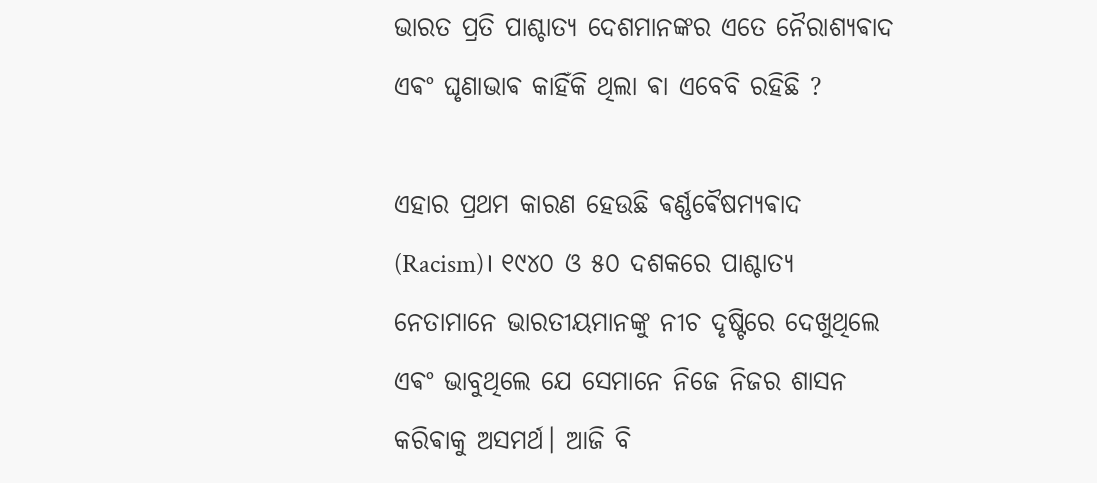ଭାରତ ପ୍ରତି ପାଶ୍ଚାତ୍ୟ ଦେଶମାନଙ୍କର ଏତେ ନୈରାଶ୍ୟଵାଦ ଏଵଂ ଘୃଣାଭାଵ କାହିଁକି ଥିଲା ଵା ଏବେବି ରହିଛି ?

ଏହାର ପ୍ରଥମ କାରଣ ହେଉଛି ଵର୍ଣ୍ଣଵୈଷମ୍ୟଵାଦ (Racism)। ୧୯୪୦ ଓ ୫୦ ଦଶକରେ ପାଶ୍ଚାତ୍ୟ ନେତାମାନେ ଭାରତୀୟମାନଙ୍କୁ ନୀଚ ଦୃଷ୍ଟିରେ ଦେଖୁଥିଲେ ଏଵଂ ଭାବୁଥିଲେ ଯେ ସେମାନେ ନିଜେ ନିଜର ଶାସନ କରିଵାକୁ ଅସମର୍ଥ। ଆଜି ବି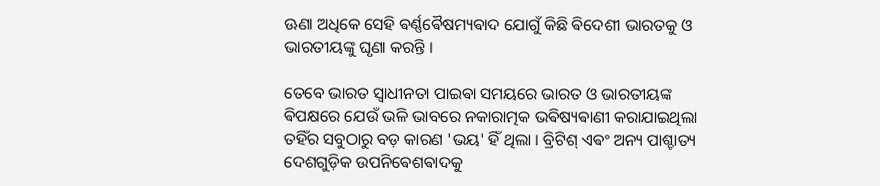ଊଣା ଅଧିକେ ସେହି ଵର୍ଣ୍ଣଵୈଷମ୍ୟଵାଦ ଯୋଗୁଁ କିଛି ଵିଦେଶୀ ଭାରତକୁ ଓ ଭାରତୀୟଙ୍କୁ ଘୃଣା କରନ୍ତି ।

ତେବେ ଭାରତ ସ୍ଵାଧୀନତା ପାଇଵା ସମୟରେ ଭାରତ ଓ ଭାରତୀୟଙ୍କ ଵିପକ୍ଷରେ ଯେଉଁ ଭଳି ଭାବରେ ନକାରାତ୍ମକ ଭଵିଷ୍ୟଵାଣୀ କରାଯାଇଥିଲା ତହିଁର ସବୁଠାରୁ ବଡ଼ କାରଣ 'ଭୟ' ହିଁ ଥିଲା । ବ୍ରିଟିଶ୍ ଏଵଂ ଅନ୍ୟ ପାଶ୍ଚାତ୍ୟ ଦେଶଗୁଡ଼ିକ ଉପନିଵେଶଵାଦକୁ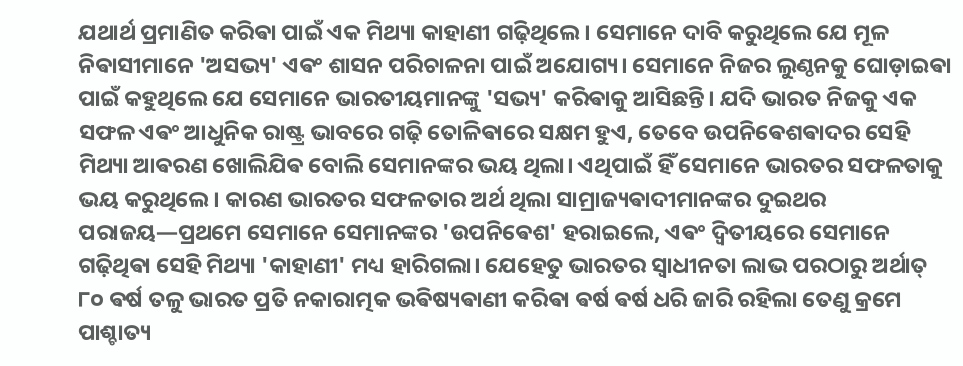ଯଥାର୍ଥ ପ୍ରମାଣିତ କରିଵା ପାଇଁ ଏକ ମିଥ୍ୟା କାହାଣୀ ଗଢ଼ିଥିଲେ। ସେମାନେ ଦାବି କରୁଥିଲେ ଯେ ମୂଳ ନିଵାସୀମାନେ 'ଅସଭ୍ୟ' ଏଵଂ ଶାସନ ପରିଚାଳନା ପାଇଁ ଅଯୋଗ୍ୟ। ସେମାନେ ନିଜର ଲୁଣ୍ଠନକୁ ଘୋଡ଼ାଇଵା ପାଇଁ କହୁଥିଲେ ଯେ ସେମାନେ ଭାରତୀୟମାନଙ୍କୁ 'ସଭ୍ୟ' କରିଵାକୁ ଆସିଛନ୍ତି। ଯଦି ଭାରତ ନିଜକୁ ଏକ ସଫଳ ଏଵଂ ଆଧୁନିକ ରାଷ୍ଟ୍ର ଭାବରେ ଗଢ଼ି ତୋଳିଵାରେ ସକ୍ଷମ ହୁଏ, ତେବେ ଉପନିଵେଶଵାଦର ସେହି ମିଥ୍ୟା ଆଵରଣ ଖୋଲିଯିଵ ବୋଲି ସେମାନଙ୍କର ଭୟ ଥିଲା। ଏଥିପାଇଁ ହିଁ ସେମାନେ ଭାରତର ସଫଳତାକୁ ଭୟ କରୁଥିଲେ। କାରଣ ଭାରତର ସଫଳତାର ଅର୍ଥ ଥିଲା ସାମ୍ରାଜ୍ୟଵାଦୀମାନଙ୍କର ଦୁଇଥର ପରାଜୟ—ପ୍ରଥମେ ସେମାନେ ସେମାନଙ୍କର 'ଉପନିଵେଶ' ହରାଇଲେ, ଏଵଂ ଦ୍ୱିତୀୟରେ ସେମାନେ ଗଢ଼ିଥିଵା ସେହି ମିଥ୍ୟା 'କାହାଣୀ' ମଧ୍ୟ ହାରିଗଲା। ଯେହେତୁ ଭାରତର ସ୍ବାଧୀନତା ଲାଭ ପରଠାରୁ ଅର୍ଥାତ୍ ୮୦ ଵର୍ଷ ତଳୁ ଭାରତ ପ୍ରତି ନକାରାତ୍ମକ ଭଵିଷ୍ୟଵାଣୀ କରିଵା ଵର୍ଷ ଵର୍ଷ ଧରି ଜାରି ରହିଲା ତେଣୁ କ୍ରମେ ପାଶ୍ଚାତ୍ୟ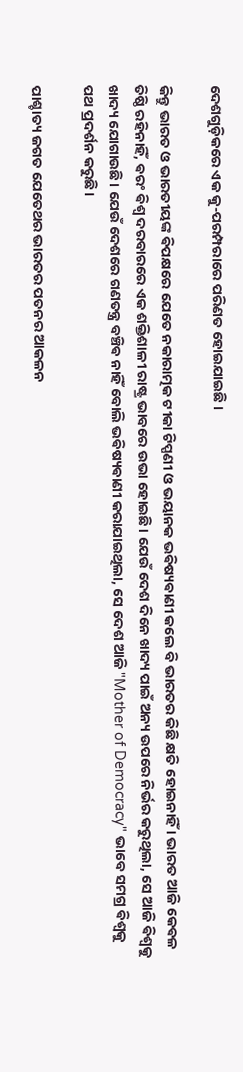ଦେଶଗୁଡ଼ିକରେ ଏକ କୁ-ପରମ୍ପରାରେ ପରିଣତ ହୋଇଯାଇଛି ।

କିନ୍ତୁ ଭାରତ ଓ ଭାରତୀୟଙ୍କ ଵିପକ୍ଷରେ ଯେତେ ନକାରାତ୍ମକ ଟୀକା ଟିପ୍ପଣୀ ଓ ଭୟାନକ ଭଵିଷ୍ୟଵାଣୀ କଲେ ବି ଭାରତର କିଛି କ୍ଷତି ହୋଇନାହିଁ ‌। ଭାରତ ଆଜି କେଵଳ ତିଷ୍ଠି ରହିନାହିଁ, ଵରଂ ଵିଶ୍ୱ ଦରବାରରେ ଏକ ଶକ୍ତିଶାଳୀ ରାଷ୍ଟ୍ର ଭାବରେ ଉଭା ହୋଇଛି। ଯେଉଁ ଦେଶ ଦିନେ ଖାଦ୍ୟ ପାଇଁ ଅନ୍ୟ ଉପରେ ନିର୍ଭର କରୁଥିଲା, ସେ ଆଜି ଵିଶ୍ୱକୁ ଖାଦ୍ୟ ଯୋଗାଉଛି। ଯେଉଁ ଦେଶରେ ଗଣତନ୍ତ୍ର ବଞ୍ଚିଵ ନାହିଁ ବୋଲି ଭଵିଷ୍ୟଵାଣୀ କରାଯାଇଥିଲା, ସେ ଦେଶ ଆଜି "Mother of Democracy" ଭାବେ ସମଗ୍ର ଵିଶ୍ୱକୁ ପଥ ପ୍ରଦର୍ଶନ କରୁଛି।

ପାଶ୍ଚାତ୍ୟ ଜଗତ ଯେତେଥର ଭାରତର ପତନର ଆକଳନ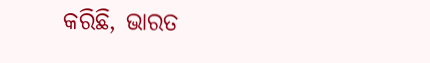କରିଛି, ଭାରତ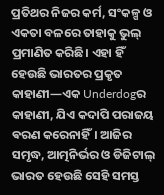ପ୍ରତିଥର ନିଜର କର୍ମ, ସଂକଳ୍ପ ଓ ଏକତା ବଳରେ ତାହାକୁ ଭୁଲ୍ ପ୍ରମାଣିତ କରିଛି। ଏହା ହିଁ ହେଉଛି ଭାରତର ପ୍ରକୃତ କାହାଣୀ—ଏକ Underdogର କାହାଣୀ, ଯିଏ କଦାପି ପରାଜୟ ଵରଣ କରେନାହିଁ। ଆଜିର ସମୃଦ୍ଧ, ଆତ୍ମନିର୍ଭର ଓ ଡିଜିଟାଲ୍ ଭାରତ ହେଉଛି ସେହି ସମସ୍ତ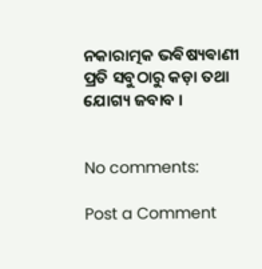ନକାରାତ୍ମକ ଭଵିଷ୍ୟଵାଣୀ ପ୍ରତି ସବୁଠାରୁ କଡ଼ା ତଥା ଯୋଗ୍ୟ ଜବାବ ।


No comments:

Post a Comment